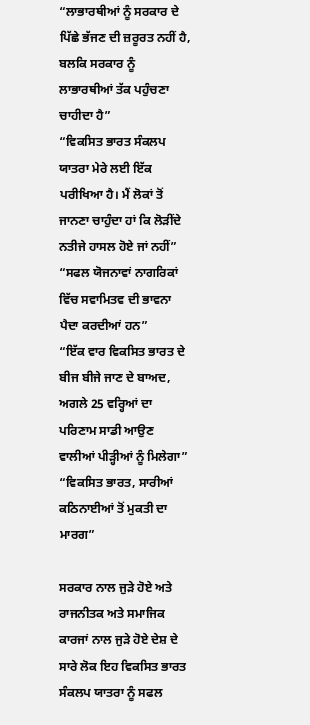“ਲਾਭਾਰਥੀਆਂ ਨੂੰ ਸਰਕਾਰ ਦੇ ਪਿੱਛੇ ਭੱਜਣ ਦੀ ਜ਼ਰੂਰਤ ਨਹੀਂ ਹੈ, ਬਲਕਿ ਸਰਕਾਰ ਨੂੰ ਲਾਭਾਰਥੀਆਂ ਤੱਕ ਪਹੁੰਚਣਾ ਚਾਹੀਦਾ ਹੈ”
“ਵਿਕਸਿਤ ਭਾਰਤ ਸੰਕਲਪ ਯਾਤਰਾ ਮੇਰੇ ਲਈ ਇੱਕ ਪਰੀਖਿਆ ਹੈ। ਮੈਂ ਲੋਕਾਂ ਤੋਂ ਜਾਨਣਾ ਚਾਹੁੰਦਾ ਹਾਂ ਕਿ ਲੋੜੀਂਦੇ ਨਤੀਜੇ ਹਾਸਲ ਹੋਏ ਜਾਂ ਨਹੀਂ”
“ਸਫਲ ਯੋਜਨਾਵਾਂ ਨਾਗਰਿਕਾਂ ਵਿੱਚ ਸਵਾਮਿਤਵ ਦੀ ਭਾਵਨਾ ਪੈਦਾ ਕਰਦੀਆਂ ਹਨ”
“ਇੱਕ ਵਾਰ ਵਿਕਸਿਤ ਭਾਰਤ ਦੇ ਬੀਜ ਬੀਜੇ ਜਾਣ ਦੇ ਬਾਅਦ, ਅਗਲੇ 25 ਵਰ੍ਹਿਆਂ ਦਾ ਪਰਿਣਾਮ ਸਾਡੀ ਆਉਣ ਵਾਲੀਆਂ ਪੀੜ੍ਹੀਆਂ ਨੂੰ ਮਿਲੇਗਾ”
“ਵਿਕਸਿਤ ਭਾਰਤ, ਸਾਰੀਆਂ ਕਠਿਨਾਈਆਂ ਤੋਂ ਮੁਕਤੀ ਦਾ ਮਾਰਗ”

ਸਰਕਾਰ ਨਾਲ ਜੁੜੇ ਹੋਏ ਅਤੇ ਰਾਜਨੀਤਕ ਅਤੇ ਸਮਾਜਿਕ ਕਾਰਜਾਂ ਨਾਲ ਜੁੜੇ ਹੋਏ ਦੇਸ਼ ਦੇ ਸਾਰੇ ਲੋਕ ਇਹ ਵਿਕਸਿਤ ਭਾਰਤ ਸੰਕਲਪ ਯਾਤਰਾ ਨੂੰ ਸਫਲ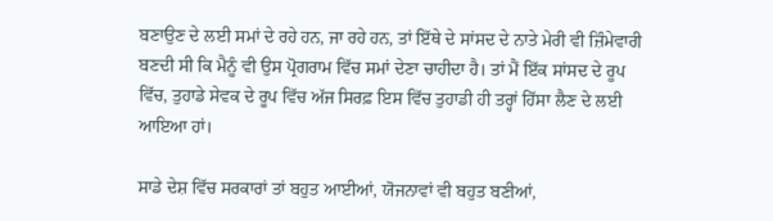ਬਣਾਉਣ ਦੇ ਲਈ ਸਮਾਂ ਦੇ ਰਹੇ ਹਨ, ਜਾ ਰਹੇ ਹਨ, ਤਾਂ ਇੱਥੇ ਦੇ ਸਾਂਸਦ ਦੇ ਨਾਤੇ ਮੇਰੀ ਵੀ ਜ਼ਿੰਮੇਵਾਰੀ ਬਣਦੀ ਸੀ ਕਿ ਮੈਨੂੰ ਵੀ ਉਸ ਪ੍ਰੋਗਰਾਮ ਵਿੱਚ ਸਮਾਂ ਦੇਣਾ ਚਾਹੀਦਾ ਹੈ। ਤਾਂ ਮੈਂ ਇੱਕ ਸਾਂਸਦ ਦੇ ਰੂਪ ਵਿੱਚ, ਤੁਹਾਡੇ ਸੇਵਕ ਦੇ ਰੂਪ ਵਿੱਚ ਅੱਜ ਸਿਰਫ਼ ਇਸ ਵਿੱਚ ਤੁਹਾਡੀ ਹੀ ਤਰ੍ਹਾਂ ਹਿੱਸਾ ਲੈਣ ਦੇ ਲਈ ਆਇਆ ਹਾਂ।

ਸਾਡੇ ਦੇਸ਼ ਵਿੱਚ ਸਰਕਾਰਾਂ ਤਾਂ ਬਹੁਤ ਆਈਆਂ, ਯੋਜਨਾਵਾਂ ਵੀ ਬਹੁਤ ਬਣੀਆਂ,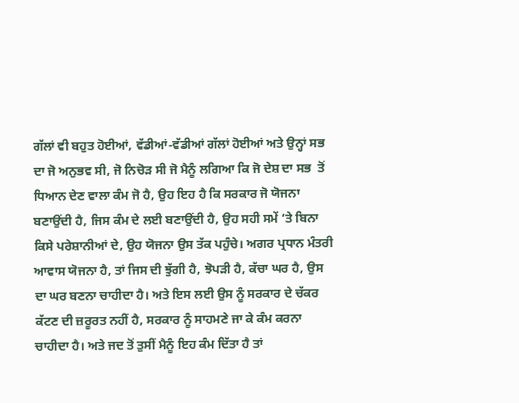ਗੱਲਾਂ ਵੀ ਬਹੁਤ ਹੋਈਆਂ, ਵੱਡੀਆਂ-ਵੱਡੀਆਂ ਗੱਲਾਂ ਹੋਈਆਂ ਅਤੇ ਉਨ੍ਹਾਂ ਸਭ ਦਾ ਜੋ ਅਨੁਭਵ ਸੀ, ਜੋ ਨਿਚੋੜ ਸੀ ਜੋ ਮੈਨੂੰ ਲਗਿਆ ਕਿ ਜੋ ਦੇਸ਼ ਦਾ ਸਭ  ਤੋਂ ਧਿਆਨ ਦੇਣ ਵਾਲਾ ਕੰਮ ਜੋ ਹੈ, ਉਹ ਇਹ ਹੈ ਕਿ ਸਰਕਾਰ ਜੋ ਯੋਜਨਾ ਬਣਾਉਂਦੀ ਹੈ, ਜਿਸ ਕੰਮ ਦੇ ਲਈ ਬਣਾਉਂਦੀ ਹੈ, ਉਹ ਸਹੀ ਸਮੇਂ ‘ਤੇ ਬਿਨਾ ਕਿਸੇ ਪਰੇਸ਼ਾਨੀਆਂ ਦੇ, ਉਹ ਯੋਜਨਾ ਉਸ ਤੱਕ ਪਹੁੰਚੇ। ਅਗਰ ਪ੍ਰਧਾਨ ਮੰਤਰੀ ਆਵਾਸ ਯੋਜਨਾ ਹੈ, ਤਾਂ ਜਿਸ ਦੀ ਝੁੱਗੀ ਹੈ, ਝੋਪੜੀ ਹੈ, ਕੱਚਾ ਘਰ ਹੈ, ਉਸ ਦਾ ਘਰ ਬਣਨਾ ਚਾਹੀਦਾ ਹੈ। ਅਤੇ ਇਸ ਲਈ ਉਸ ਨੂੰ ਸਰਕਾਰ ਦੇ ਚੱਕਰ ਕੱਟਣ ਦੀ ਜ਼ਰੂਰਤ ਨਹੀਂ ਹੈ, ਸਰਕਾਰ ਨੂੰ ਸਾਹਮਣੇ ਜਾ ਕੇ ਕੰਮ ਕਰਨਾ ਚਾਹੀਦਾ ਹੈ। ਅਤੇ ਜਦ ਤੋਂ ਤੁਸੀਂ ਮੈਨੂੰ ਇਹ ਕੰਮ ਦਿੱਤਾ ਹੈ ਤਾਂ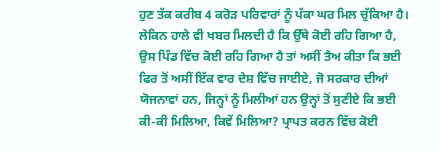ਹੁਣ ਤੱਕ ਕਰੀਬ 4 ਕਰੋੜ ਪਰਿਵਾਰਾਂ ਨੂੰ ਪੱਕਾ ਘਰ ਮਿਲ ਚੁੱਕਿਆ ਹੈ। ਲੇਕਿਨ ਹਾਲੇ ਵੀ ਖਬਰ ਮਿਲਦੀ ਹੈ ਕਿ ਉੱਥੇ ਕੋਈ ਰਹਿ ਗਿਆ ਹੈ, ਉਸ ਪਿੰਡ ਵਿੱਚ ਕੋਈ ਰਹਿ ਗਿਆ ਹੈ ਤਾਂ ਅਸੀਂ ਤੈਅ ਕੀਤਾ ਕਿ ਭਈ ਫਿਰ ਤੋਂ ਅਸੀਂ ਇੱਕ ਵਾਰ ਦੇਸ਼ ਵਿੱਚ ਜਾਈਏ, ਜੋ ਸਰਕਾਰ ਦੀਆਂ ਯੋਜਨਾਵਾਂ ਹਨ, ਜਿਨ੍ਹਾਂ ਨੂੰ ਮਿਲੀਆਂ ਹਨ ਉਨ੍ਹਾਂ ਤੋਂ ਸੁਣੀਏ ਕਿ ਭਈ ਕੀ-ਕੀ ਮਿਲਿਆ, ਕਿਵੇਂ ਮਿਲਿਆ? ਪ੍ਰਾਪਤ ਕਰਨ ਵਿੱਚ ਕੋਈ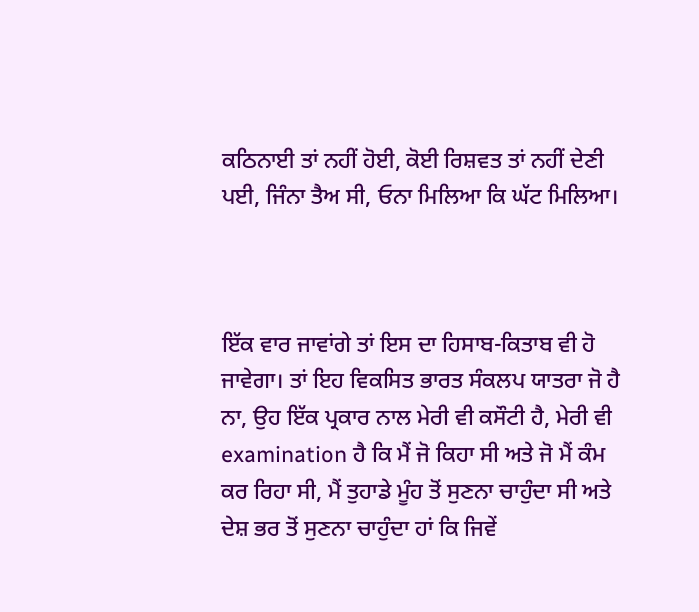ਕਠਿਨਾਈ ਤਾਂ ਨਹੀਂ ਹੋਈ, ਕੋਈ ਰਿਸ਼ਵਤ ਤਾਂ ਨਹੀਂ ਦੇਣੀ ਪਈ, ਜਿੰਨਾ ਤੈਅ ਸੀ, ਓਨਾ ਮਿਲਿਆ ਕਿ ਘੱਟ ਮਿਲਿਆ।



ਇੱਕ ਵਾਰ ਜਾਵਾਂਗੇ ਤਾਂ ਇਸ ਦਾ ਹਿਸਾਬ-ਕਿਤਾਬ ਵੀ ਹੋ ਜਾਵੇਗਾ। ਤਾਂ ਇਹ ਵਿਕਸਿਤ ਭਾਰਤ ਸੰਕਲਪ ਯਾਤਰਾ ਜੋ ਹੈ ਨਾ, ਉਹ ਇੱਕ ਪ੍ਰਕਾਰ ਨਾਲ ਮੇਰੀ ਵੀ ਕਸੌਟੀ ਹੈ, ਮੇਰੀ ਵੀ examination ਹੈ ਕਿ ਮੈਂ ਜੋ ਕਿਹਾ ਸੀ ਅਤੇ ਜੋ ਮੈਂ ਕੰਮ ਕਰ ਰਿਹਾ ਸੀ, ਮੈਂ ਤੁਹਾਡੇ ਮੂੰਹ ਤੋਂ ਸੁਣਨਾ ਚਾਹੁੰਦਾ ਸੀ ਅਤੇ ਦੇਸ਼ ਭਰ ਤੋਂ ਸੁਣਨਾ ਚਾਹੁੰਦਾ ਹਾਂ ਕਿ ਜਿਵੇਂ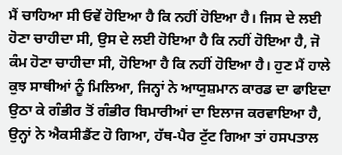ਮੈਂ ਚਾਹਿਆ ਸੀ ਓਵੇਂ ਹੋਇਆ ਹੈ ਕਿ ਨਹੀਂ ਹੋਇਆ ਹੈ। ਜਿਸ ਦੇ ਲਈ ਹੋਣਾ ਚਾਹੀਦਾ ਸੀ, ਉਸ ਦੇ ਲਈ ਹੋਇਆ ਹੈ ਕਿ ਨਹੀਂ ਹੋਇਆ ਹੈ, ਜੋ ਕੰਮ ਹੋਣਾ ਚਾਹੀਦਾ ਸੀ, ਹੋਇਆ ਹੈ ਕਿ ਨਹੀਂ ਹੋਇਆ ਹੈ। ਹੁਣ ਮੈਂ ਹਾਲੇ ਕੁਝ ਸਾਥੀਆਂ ਨੂੰ ਮਿਲਿਆ, ਜਿਨ੍ਹਾਂ ਨੇ ਆਯੁਸ਼ਮਾਨ ਕਾਰਡ ਦਾ ਫਾਇਦਾ ਉਠਾ ਕੇ ਗੰਭੀਰ ਤੋਂ ਗੰਭੀਰ ਬਿਮਾਰੀਆਂ ਦਾ ਇਲਾਜ ਕਰਵਾਇਆ ਹੈ, ਉਨ੍ਹਾਂ ਨੇ ਐਕਸੀਡੈਂਟ ਹੋ ਗਿਆ, ਹੱਥ-ਪੈਰ ਟੁੱਟ ਗਿਆ ਤਾਂ ਹਸਪਤਾਲ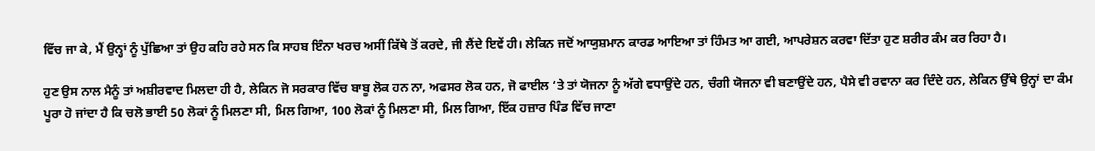ਵਿੱਚ ਜਾ ਕੇ, ਮੈਂ ਉਨ੍ਹਾਂ ਨੂੰ ਪੁੱਛਿਆ ਤਾਂ ਉਹ ਕਹਿ ਰਹੇ ਸਨ ਕਿ ਸਾਹਬ ਇੰਨਾ ਖਰਚ ਅਸੀਂ ਕਿੱਥੇ ਤੋਂ ਕਰਦੇ, ਜੀ ਲੈਂਦੇ ਇਵੇਂ ਹੀ। ਲੇਕਿਨ ਜਦੋਂ ਆਯੁਸ਼ਮਾਨ ਕਾਰਡ ਆਇਆ ਤਾਂ ਹਿੰਮਤ ਆ ਗਈ, ਆਪਰੇਸ਼ਨ ਕਰਵਾ ਦਿੱਤਾ ਹੁਣ ਸ਼ਰੀਰ ਕੰਮ ਕਰ ਰਿਹਾ ਹੈ।

ਹੁਣ ਉਸ ਨਾਲ ਮੈਨੂੰ ਤਾਂ ਅਸ਼ੀਰਵਾਦ ਮਿਲਦਾ ਹੀ ਹੈ, ਲੇਕਿਨ ਜੋ ਸਰਕਾਰ ਵਿੱਚ ਬਾਬੂ ਲੋਕ ਹਨ ਨਾ, ਅਫਸਰ ਲੋਕ ਹਨ, ਜੋ ਫਾਈਲ ‘ਤੇ ਤਾਂ ਯੋਜਨਾ ਨੂੰ ਅੱਗੇ ਵਧਾਉਂਦੇ ਹਨ, ਚੰਗੀ ਯੋਜਨਾ ਵੀ ਬਣਾਉਂਦੇ ਹਨ, ਪੈਸੇ ਵੀ ਰਵਾਨਾ ਕਰ ਦਿੰਦੇ ਹਨ, ਲੇਕਿਨ ਉੱਥੇ ਉਨ੍ਹਾਂ ਦਾ ਕੰਮ ਪੂਰਾ ਹੋ ਜਾਂਦਾ ਹੈ ਕਿ ਚਲੋ ਭਾਈ 50 ਲੋਕਾਂ ਨੂੰ ਮਿਲਣਾ ਸੀ, ਮਿਲ ਗਿਆ, 100 ਲੋਕਾਂ ਨੂੰ ਮਿਲਣਾ ਸੀ, ਮਿਲ ਗਿਆ, ਇੱਕ ਹਜ਼ਾਰ ਪਿੰਡ ਵਿੱਚ ਜਾਣਾ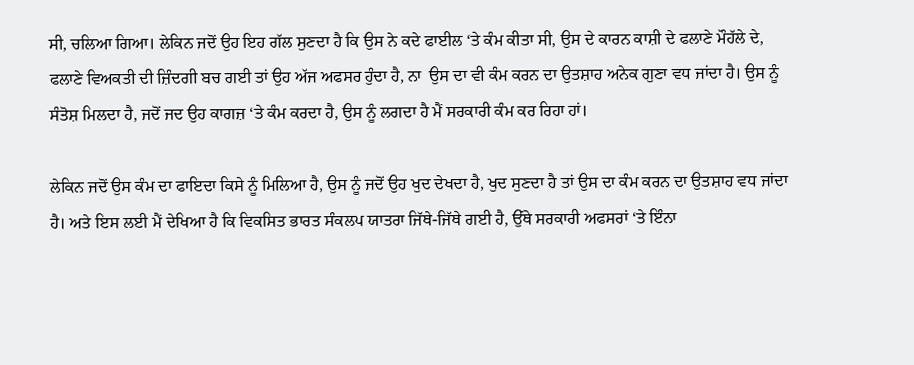ਸੀ, ਚਲਿਆ ਗਿਆ। ਲੇਕਿਨ ਜਦੋਂ ਉਹ ਇਹ ਗੱਲ ਸੁਣਦਾ ਹੈ ਕਿ ਉਸ ਨੇ ਕਦੇ ਫਾਈਲ ‘ਤੇ ਕੰਮ ਕੀਤਾ ਸੀ, ਉਸ ਦੇ ਕਾਰਨ ਕਾਸ਼ੀ ਦੇ ਫਲਾਣੇ ਮੌਹੱਲੇ ਦੇ, ਫਲਾਣੇ ਵਿਅਕਤੀ ਦੀ ਜ਼ਿੰਦਗੀ ਬਚ ਗਈ ਤਾਂ ਉਹ ਅੱਜ ਅਫਸਰ ਹੁੰਦਾ ਹੈ, ਨਾ  ਉਸ ਦਾ ਵੀ ਕੰਮ ਕਰਨ ਦਾ ਉਤਸ਼ਾਹ ਅਨੇਕ ਗੁਣਾ ਵਧ ਜਾਂਦਾ ਹੈ। ਉਸ ਨੂੰ ਸੰਤੋਸ਼ ਮਿਲਦਾ ਹੈ, ਜਦੋਂ ਜਦ ਉਹ ਕਾਗਜ਼ ‘ਤੇ ਕੰਮ ਕਰਦਾ ਹੈ, ਉਸ ਨੂੰ ਲਗਦਾ ਹੈ ਮੈਂ ਸਰਕਾਰੀ ਕੰਮ ਕਰ ਰਿਹਾ ਹਾਂ।

ਲੇਕਿਨ ਜਦੋਂ ਉਸ ਕੰਮ ਦਾ ਫਾਇਦਾ ਕਿਸੇ ਨੂੰ ਮਿਲਿਆ ਹੈ, ਉਸ ਨੂੰ ਜਦੋਂ ਉਹ ਖੁਦ ਦੇਖਦਾ ਹੈ, ਖੁਦ ਸੁਣਦਾ ਹੈ ਤਾਂ ਉਸ ਦਾ ਕੰਮ ਕਰਨ ਦਾ ਉਤਸ਼ਾਹ ਵਧ ਜਾਂਦਾ ਹੈ। ਅਤੇ ਇਸ ਲਈ ਮੈਂ ਦੇਖਿਆ ਹੈ ਕਿ ਵਿਕਸਿਤ ਭਾਰਤ ਸੰਕਲਪ ਯਾਤਰਾ ਜਿੱਥੇ-ਜਿੱਥੇ ਗਈ ਹੈ, ਉੱਥੇ ਸਰਕਾਰੀ ਅਫਸਰਾਂ ‘ਤੇ ਇੰਨਾ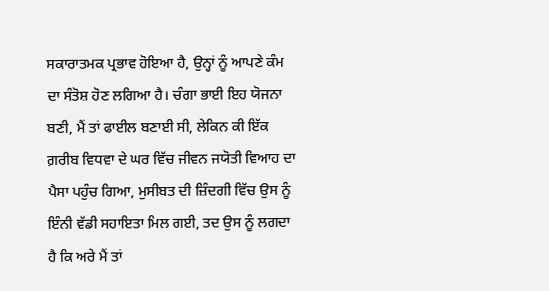ਸਕਾਰਾਤਮਕ ਪ੍ਰਭਾਵ ਹੋਇਆ ਹੈ, ਉਨ੍ਹਾਂ ਨੂੰ ਆਪਣੇ ਕੰਮ ਦਾ ਸੰਤੋਸ਼ ਹੋਣ ਲਗਿਆ ਹੈ। ਚੰਗਾ ਭਾਈ ਇਹ ਯੋਜਨਾ ਬਣੀ, ਮੈਂ ਤਾਂ ਫਾਈਲ ਬਣਾਈ ਸੀ, ਲੇਕਿਨ ਕੀ ਇੱਕ ਗ਼ਰੀਬ ਵਿਧਵਾ ਦੇ ਘਰ ਵਿੱਚ ਜੀਵਨ ਜਯੋਤੀ ਵਿਆਹ ਦਾ ਪੈਸਾ ਪਹੁੰਚ ਗਿਆ, ਮੁਸੀਬਤ ਦੀ ਜ਼ਿੰਦਗੀ ਵਿੱਚ ਉਸ ਨੂੰ ਇੰਨੀ ਵੱਡੀ ਸਹਾਇਤਾ ਮਿਲ ਗਈ, ਤਦ ਉਸ ਨੂੰ ਲਗਦਾ ਹੈ ਕਿ ਅਰੇ ਮੈਂ ਤਾਂ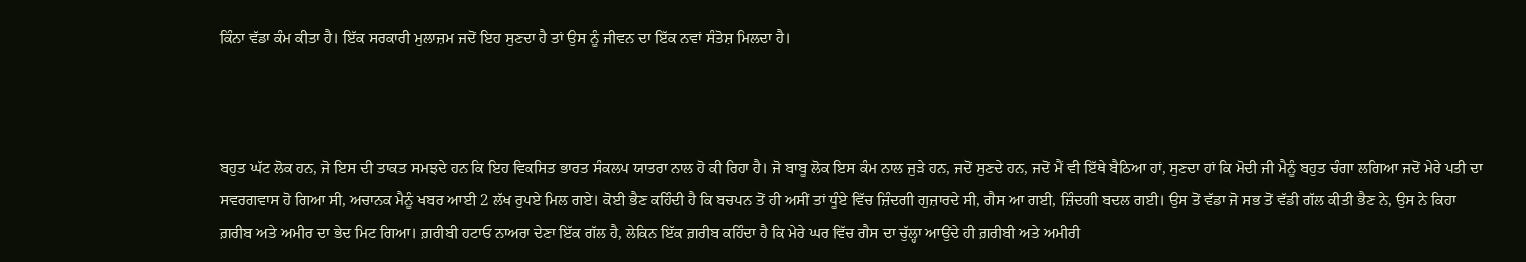ਕਿੰਨਾ ਵੱਡਾ ਕੰਮ ਕੀਤਾ ਹੈ। ਇੱਕ ਸਰਕਾਰੀ ਮੁਲਾਜ਼ਮ ਜਦੋਂ ਇਹ ਸੁਣਦਾ ਹੈ ਤਾਂ ਉਸ ਨੂੰ ਜੀਵਨ ਦਾ ਇੱਕ ਨਵਾਂ ਸੰਤੋਸ਼ ਮਿਲਦਾ ਹੈ।



ਬਹੁਤ ਘੱਟ ਲੋਕ ਹਨ, ਜੋ ਇਸ ਦੀ ਤਾਕਤ ਸਮਝਦੇ ਹਨ ਕਿ ਇਹ ਵਿਕਸਿਤ ਭਾਰਤ ਸੰਕਲਪ ਯਾਤਰਾ ਨਾਲ ਹੋ ਕੀ ਰਿਹਾ ਹੈ। ਜੋ ਬਾਬੂ ਲੋਕ ਇਸ ਕੰਮ ਨਾਲ ਜੁੜੇ ਹਨ, ਜਦੋਂ ਸੁਣਦੇ ਹਨ, ਜਦੋਂ ਮੈਂ ਵੀ ਇੱਥੇ ਬੈਠਿਆ ਹਾਂ, ਸੁਣਦਾ ਹਾਂ ਕਿ ਮੋਦੀ ਜੀ ਮੈਨੂੰ ਬਹੁਤ ਚੰਗਾ ਲਗਿਆ ਜਦੋਂ ਮੇਰੇ ਪਤੀ ਦਾ ਸਵਰਗਵਾਸ ਹੋ ਗਿਆ ਸੀ, ਅਚਾਨਕ ਮੈਨੂੰ ਖਬਰ ਆਈ 2 ਲੱਖ ਰੁਪਏ ਮਿਲ ਗਏ। ਕੋਈ ਭੈਣ ਕਹਿੰਦੀ ਹੈ ਕਿ ਬਚਪਨ ਤੋਂ ਹੀ ਅਸੀਂ ਤਾਂ ਧੂੰਏ ਵਿੱਚ ਜ਼ਿੰਦਗੀ ਗੁਜ਼ਾਰਦੇ ਸੀ, ਗੈਸ ਆ ਗਈ, ਜ਼ਿੰਦਗੀ ਬਦਲ ਗਈ। ਉਸ ਤੋਂ ਵੱਡਾ ਜੋ ਸਭ ਤੋਂ ਵੱਡੀ ਗੱਲ ਕੀਤੀ ਭੈਣ ਨੇ, ਉਸ ਨੇ ਕਿਹਾ ਗ਼ਰੀਬ ਅਤੇ ਅਮੀਰ ਦਾ ਭੇਦ ਮਿਟ ਗਿਆ। ਗ਼ਰੀਬੀ ਹਟਾਓ ਨਾਅਰਾ ਦੇਣਾ ਇੱਕ ਗੱਲ ਹੈ, ਲੇਕਿਨ ਇੱਕ ਗ਼ਰੀਬ ਕਹਿੰਦਾ ਹੈ ਕਿ ਮੇਰੇ ਘਰ ਵਿੱਚ ਗੈਸ ਦਾ ਚੁੱਲ੍ਹਾ ਆਉਂਦੇ ਹੀ ਗ਼ਰੀਬੀ ਅਤੇ ਅਮੀਰੀ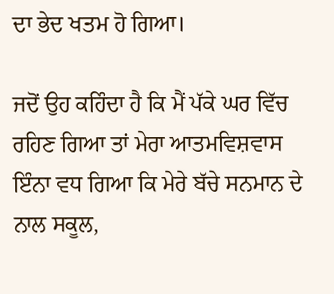ਦਾ ਭੇਦ ਖਤਮ ਹੋ ਗਿਆ।

ਜਦੋਂ ਉਹ ਕਹਿੰਦਾ ਹੈ ਕਿ ਮੈਂ ਪੱਕੇ ਘਰ ਵਿੱਚ ਰਹਿਣ ਗਿਆ ਤਾਂ ਮੇਰਾ ਆਤਮਵਿਸ਼ਵਾਸ ਇੰਨਾ ਵਧ ਗਿਆ ਕਿ ਮੇਰੇ ਬੱਚੇ ਸਨਮਾਨ ਦੇ ਨਾਲ ਸਕੂਲ,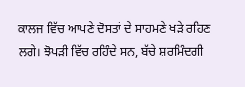ਕਾਲਜ ਵਿੱਚ ਆਪਣੇ ਦੋਸਤਾਂ ਦੇ ਸਾਹਮਣੇ ਖੜੇ ਰਹਿਣ ਲਗੇ। ਝੋਪੜੀ ਵਿੱਚ ਰਹਿੰਦੇ ਸਨ, ਬੱਚੇ ਸ਼ਰਮਿੰਦਗੀ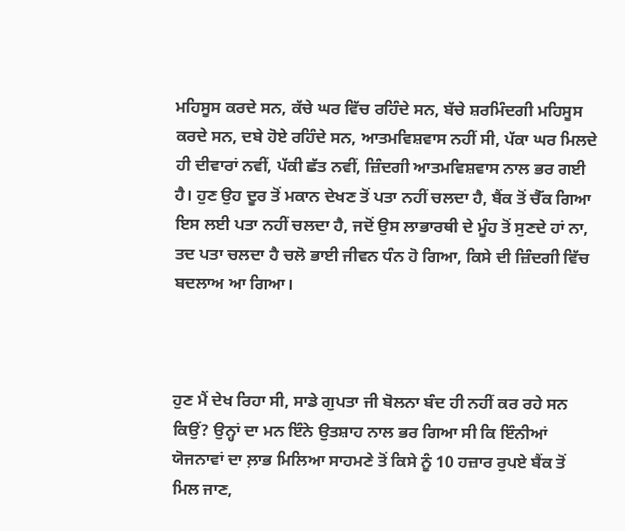ਮਹਿਸੂਸ ਕਰਦੇ ਸਨ, ਕੱਚੇ ਘਰ ਵਿੱਚ ਰਹਿੰਦੇ ਸਨ, ਬੱਚੇ ਸ਼ਰਮਿੰਦਗੀ ਮਹਿਸੂਸ ਕਰਦੇ ਸਨ, ਦਬੇ ਹੋਏ ਰਹਿੰਦੇ ਸਨ, ਆਤਮਵਿਸ਼ਵਾਸ ਨਹੀਂ ਸੀ, ਪੱਕਾ ਘਰ ਮਿਲਦੇ ਹੀ ਦੀਵਾਰਾਂ ਨਵੀਂ, ਪੱਕੀ ਛੱਤ ਨਵੀਂ, ਜ਼ਿੰਦਗੀ ਆਤਮਵਿਸ਼ਵਾਸ ਨਾਲ ਭਰ ਗਈ ਹੈ। ਹੁਣ ਉਹ ਦੂਰ ਤੋਂ ਮਕਾਨ ਦੇਖਣ ਤੋਂ ਪਤਾ ਨਹੀਂ ਚਲਦਾ ਹੈ, ਬੈਂਕ ਤੋਂ ਚੈੱਕ ਗਿਆ ਇਸ ਲਈ ਪਤਾ ਨਹੀਂ ਚਲਦਾ ਹੈ, ਜਦੋਂ ਉਸ ਲਾਭਾਰਥੀ ਦੇ ਮੂੰਹ ਤੋਂ ਸੁਣਦੇ ਹਾਂ ਨਾ, ਤਦ ਪਤਾ ਚਲਦਾ ਹੈ ਚਲੋ ਭਾਈ ਜੀਵਨ ਧੰਨ ਹੋ ਗਿਆ, ਕਿਸੇ ਦੀ ਜ਼ਿੰਦਗੀ ਵਿੱਚ ਬਦਲਾਅ ਆ ਗਿਆ।



ਹੁਣ ਮੈਂ ਦੇਖ ਰਿਹਾ ਸੀ, ਸਾਡੇ ਗੁਪਤਾ ਜੀ ਬੋਲਨਾ ਬੰਦ ਹੀ ਨਹੀਂ ਕਰ ਰਹੇ ਸਨ ਕਿਉਂ? ਉਨ੍ਹਾਂ ਦਾ ਮਨ ਇੰਨੇ ਉਤਸ਼ਾਹ ਨਾਲ ਭਰ ਗਿਆ ਸੀ ਕਿ ਇੰਨੀਆਂ ਯੋਜਨਾਵਾਂ ਦਾ ਲ਼ਾਭ ਮਿਲਿਆ ਸਾਹਮਣੇ ਤੋਂ ਕਿਸੇ ਨੂੰ 10 ਹਜ਼ਾਰ ਰੁਪਏ ਬੈਂਕ ਤੋਂ ਮਿਲ ਜਾਣ,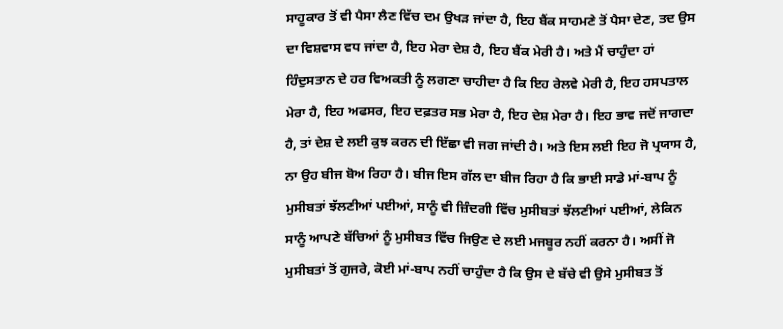ਸਾਹੂਕਾਰ ਤੋਂ ਵੀ ਪੈਸਾ ਲੈਣ ਵਿੱਚ ਦਮ ਉਖੜ ਜਾਂਦਾ ਹੈ, ਇਹ ਬੈਂਕ ਸਾਹਮਣੇ ਤੋਂ ਪੈਸਾ ਦੇਣ, ਤਦ ਉਸ ਦਾ ਵਿਸ਼ਵਾਸ ਵਧ ਜਾਂਦਾ ਹੈ, ਇਹ ਮੇਰਾ ਦੇਸ਼ ਹੈ, ਇਹ ਬੈਂਕ ਮੇਰੀ ਹੈ। ਅਤੇ ਮੈਂ ਚਾਹੁੰਦਾ ਹਾਂ ਹਿੰਦੁਸਤਾਨ ਦੇ ਹਰ ਵਿਅਕਤੀ ਨੂੰ ਲਗਣਾ ਚਾਹੀਦਾ ਹੈ ਕਿ ਇਹ ਰੇਲਵੇ ਮੇਰੀ ਹੈ, ਇਹ ਹਸਪਤਾਲ ਮੇਰਾ ਹੈ, ਇਹ ਅਫਸਰ, ਇਹ ਦਫ਼ਤਰ ਸਭ ਮੇਰਾ ਹੈ, ਇਹ ਦੇਸ਼ ਮੇਰਾ ਹੈ। ਇਹ ਭਾਵ ਜਦੋਂ ਜਾਗਦਾ ਹੈ, ਤਾਂ ਦੇਸ਼ ਦੇ ਲਈ ਕੁਝ ਕਰਨ ਦੀ ਇੱਛਾ ਵੀ ਜਗ ਜਾਂਦੀ ਹੈ। ਅਤੇ ਇਸ ਲਈ ਇਹ ਜੋ ਪ੍ਰਯਾਸ ਹੈ, ਨਾ ਉਹ ਬੀਜ ਬੋਅ ਰਿਹਾ ਹੈ। ਬੀਜ ਇਸ ਗੱਲ ਦਾ ਬੀਜ ਰਿਹਾ ਹੈ ਕਿ ਭਾਈ ਸਾਡੇ ਮਾਂ-ਬਾਪ ਨੂੰ ਮੁਸੀਬਤਾਂ ਝੱਲਣੀਆਂ ਪਈਆਂ, ਸਾਨੂੰ ਵੀ ਜ਼ਿੰਦਗੀ ਵਿੱਚ ਮੁਸੀਬਤਾਂ ਝੱਲਣੀਆਂ ਪਈਆਂ, ਲੇਕਿਨ ਸਾਨੂੰ ਆਪਣੇ ਬੱਚਿਆਂ ਨੂੰ ਮੁਸੀਬਤ ਵਿੱਚ ਜਿਉਣ ਦੇ ਲਈ ਮਜਬੂਰ ਨਹੀਂ ਕਰਨਾ ਹੈ। ਅਸੀਂ ਜੋ ਮੁਸੀਬਤਾਂ ਤੋਂ ਗੁਜਰੇ, ਕੋਈ ਮਾਂ-ਬਾਪ ਨਹੀਂ ਚਾਹੁੰਦਾ ਹੈ ਕਿ ਉਸ ਦੇ ਬੱਚੇ ਵੀ ਉਸੇ ਮੁਸੀਬਤ ਤੋਂ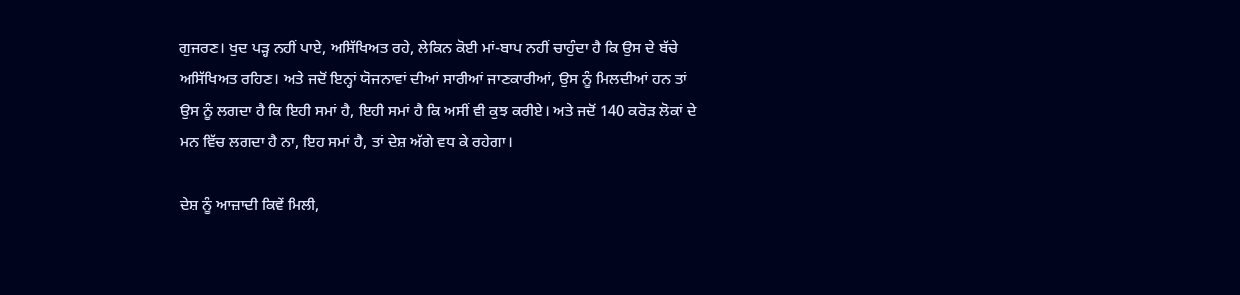ਗੁਜਰਣ। ਖੁਦ ਪੜ੍ਹ ਨਹੀਂ ਪਾਏ, ਅਸਿੱਖਿਅਤ ਰਹੇ, ਲੇਕਿਨ ਕੋਈ ਮਾਂ-ਬਾਪ ਨਹੀਂ ਚਾਹੁੰਦਾ ਹੈ ਕਿ ਉਸ ਦੇ ਬੱਚੇ ਅਸਿੱਖਿਅਤ ਰਹਿਣ। ਅਤੇ ਜਦੋਂ ਇਨ੍ਹਾਂ ਯੋਜਨਾਵਾਂ ਦੀਆਂ ਸਾਰੀਆਂ ਜਾਣਕਾਰੀਆਂ, ਉਸ ਨੂੰ ਮਿਲਦੀਆਂ ਹਨ ਤਾਂ ਉਸ ਨੂੰ ਲਗਦਾ ਹੈ ਕਿ ਇਹੀ ਸਮਾਂ ਹੈ, ਇਹੀ ਸਮਾਂ ਹੈ ਕਿ ਅਸੀਂ ਵੀ ਕੁਝ ਕਰੀਏ। ਅਤੇ ਜਦੋਂ 140 ਕਰੋੜ ਲੋਕਾਂ ਦੇ ਮਨ ਵਿੱਚ ਲਗਦਾ ਹੈ ਨਾ, ਇਹ ਸਮਾਂ ਹੈ, ਤਾਂ ਦੇਸ਼ ਅੱਗੇ ਵਧ ਕੇ ਰਹੇਗਾ।

ਦੇਸ਼ ਨੂੰ ਆਜ਼ਾਦੀ ਕਿਵੇਂ ਮਿਲੀ,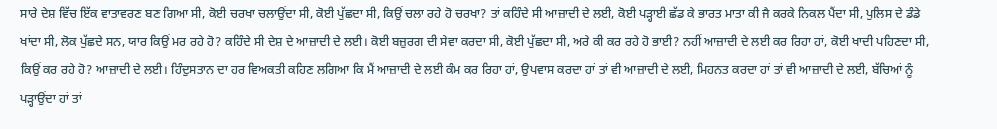ਸਾਰੇ ਦੇਸ਼ ਵਿੱਚ ਇੱਕ ਵਾਤਾਵਰਣ ਬਣ ਗਿਆ ਸੀ, ਕੋਈ ਚਰਖਾ ਚਲਾਉਂਦਾ ਸੀ, ਕੋਈ ਪੁੱਛਦਾ ਸੀ, ਕਿਉਂ ਚਲਾ ਰਹੇ ਹੋ ਚਰਖਾ? ਤਾਂ ਕਹਿੰਦੇ ਸੀ ਆਜ਼ਾਦੀ ਦੇ ਲਈ, ਕੋਈ ਪੜ੍ਹਾਈ ਛੱਡ ਕੇ ਭਾਰਤ ਮਾਤਾ ਕੀ ਜੈ ਕਰਕੇ ਨਿਕਲ ਪੈਂਦਾ ਸੀ, ਪੁਲਿਸ ਦੇ ਡੰਡੇ ਖਾਂਦਾ ਸੀ, ਲੋਕ ਪੁੱਛਦੇ ਸਨ, ਯਾਰ ਕਿਉਂ ਮਰ ਰਹੇ ਹੋ? ਕਹਿੰਦੇ ਸੀ ਦੇਸ਼ ਦੇ ਆਜ਼ਾਦੀ ਦੇ ਲਈ। ਕੋਈ ਬਜ਼ੁਰਗ ਦੀ ਸੇਵਾ ਕਰਦਾ ਸੀ, ਕੋਈ ਪੁੱਛਦਾ ਸੀ, ਅਰੇ ਕੀ ਕਰ ਰਹੇ ਹੋ ਭਾਈ? ਨਹੀਂ ਆਜ਼ਾਦੀ ਦੇ ਲਈ ਕਰ ਰਿਹਾ ਹਾਂ, ਕੋਈ ਖਾਦੀ ਪਹਿਣਦਾ ਸੀ, ਕਿਉਂ ਕਰ ਰਹੇ ਹੋ? ਆਜ਼ਾਦੀ ਦੇ ਲਈ। ਹਿੰਦੁਸਤਾਨ ਦਾ ਹਰ ਵਿਅਕਤੀ ਕਹਿਣ ਲਗਿਆ ਕਿ ਮੈਂ ਆਜ਼ਾਦੀ ਦੇ ਲਈ ਕੰਮ ਕਰ ਰਿਹਾ ਹਾਂ, ਉਪਵਾਸ ਕਰਦਾ ਹਾਂ ਤਾਂ ਵੀ ਆਜ਼ਾਦੀ ਦੇ ਲਈ, ਮਿਹਨਤ ਕਰਦਾ ਹਾਂ ਤਾਂ ਵੀ ਆਜ਼ਾਦੀ ਦੇ ਲਈ, ਬੱਚਿਆਂ ਨੂੰ ਪੜ੍ਹਾਉਂਦਾ ਹਾਂ ਤਾਂ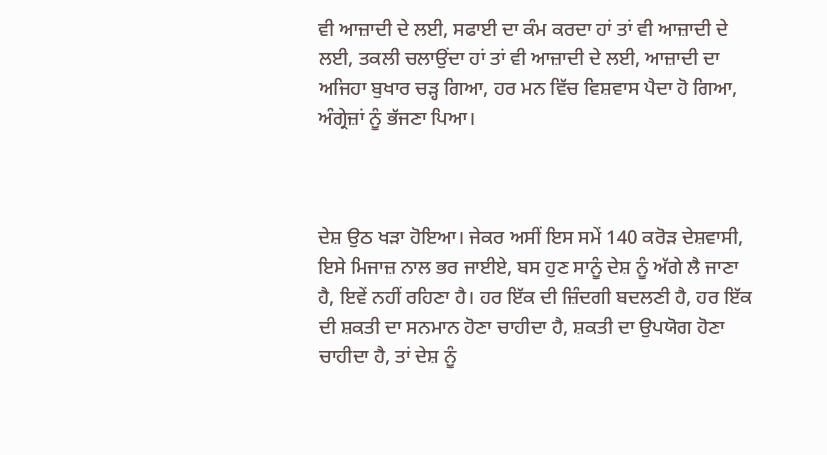ਵੀ ਆਜ਼ਾਦੀ ਦੇ ਲਈ, ਸਫਾਈ ਦਾ ਕੰਮ ਕਰਦਾ ਹਾਂ ਤਾਂ ਵੀ ਆਜ਼ਾਦੀ ਦੇ ਲਈ, ਤਕਲੀ ਚਲਾਉਂਦਾ ਹਾਂ ਤਾਂ ਵੀ ਆਜ਼ਾਦੀ ਦੇ ਲਈ, ਆਜ਼ਾਦੀ ਦਾ ਅਜਿਹਾ ਬੁਖਾਰ ਚੜ੍ਹ ਗਿਆ, ਹਰ ਮਨ ਵਿੱਚ ਵਿਸ਼ਵਾਸ ਪੈਦਾ ਹੋ ਗਿਆ, ਅੰਗ੍ਰੇਜ਼ਾਂ ਨੂੰ ਭੱਜਣਾ ਪਿਆ।



ਦੇਸ਼ ਉਠ ਖੜਾ ਹੋਇਆ। ਜੇਕਰ ਅਸੀਂ ਇਸ ਸਮੇਂ 140 ਕਰੋੜ ਦੇਸ਼ਵਾਸੀ, ਇਸੇ ਮਿਜਾਜ਼ ਨਾਲ ਭਰ ਜਾਈਏ, ਬਸ ਹੁਣ ਸਾਨੂੰ ਦੇਸ਼ ਨੂੰ ਅੱਗੇ ਲੈ ਜਾਣਾ ਹੈ, ਇਵੇਂ ਨਹੀਂ ਰਹਿਣਾ ਹੈ। ਹਰ ਇੱਕ ਦੀ ਜ਼ਿੰਦਗੀ ਬਦਲਣੀ ਹੈ, ਹਰ ਇੱਕ ਦੀ ਸ਼ਕਤੀ ਦਾ ਸਨਮਾਨ ਹੋਣਾ ਚਾਹੀਦਾ ਹੈ, ਸ਼ਕਤੀ ਦਾ ਉਪਯੋਗ ਹੋਣਾ ਚਾਹੀਦਾ ਹੈ, ਤਾਂ ਦੇਸ਼ ਨੂੰ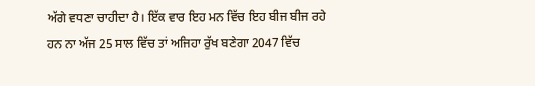ਅੱਗੇ ਵਧਣਾ ਚਾਹੀਦਾ ਹੈ। ਇੱਕ ਵਾਰ ਇਹ ਮਨ ਵਿੱਚ ਇਹ ਬੀਜ ਬੀਜ ਰਹੇ ਹਨ ਨਾ ਅੱਜ 25 ਸਾਲ ਵਿੱਚ ਤਾਂ ਅਜਿਹਾ ਰੁੱਖ ਬਣੇਗਾ 2047 ਵਿੱਚ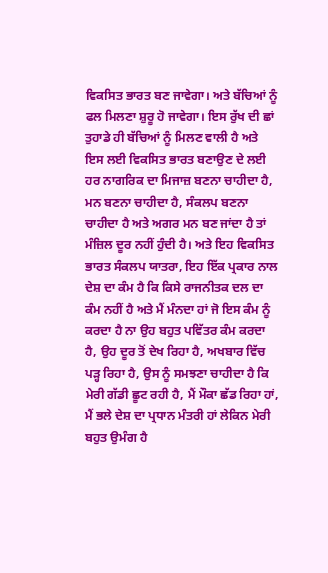ਵਿਕਸਿਤ ਭਾਰਤ ਬਣ ਜਾਵੇਗਾ। ਅਤੇ ਬੱਚਿਆਂ ਨੂੰ ਫਲ ਮਿਲਣਾ ਸ਼ੁਰੂ ਹੋ ਜਾਵੇਗਾ। ਇਸ ਰੁੱਖ ਦੀ ਛਾਂ ਤੁਹਾਡੇ ਹੀ ਬੱਚਿਆਂ ਨੂੰ ਮਿਲਣ ਵਾਲੀ ਹੈ ਅਤੇ ਇਸ ਲਈ ਵਿਕਸਿਤ ਭਾਰਤ ਬਣਾਉਣ ਦੇ ਲਈ ਹਰ ਨਾਗਰਿਕ ਦਾ ਮਿਜਾਜ਼ ਬਣਨਾ ਚਾਹੀਦਾ ਹੈ, ਮਨ ਬਣਨਾ ਚਾਹੀਦਾ ਹੈ, ਸੰਕਲਪ ਬਣਨਾ ਚਾਹੀਦਾ ਹੈ ਅਤੇ ਅਗਰ ਮਨ ਬਣ ਜਾਂਦਾ ਹੈ ਤਾਂ ਮੰਜ਼ਿਲ ਦੂਰ ਨਹੀਂ ਹੁੰਦੀ ਹੈ। ਅਤੇ ਇਹ ਵਿਕਸਿਤ ਭਾਰਤ ਸੰਕਲਪ ਯਾਤਰਾ, ਇਹ ਇੱਕ ਪ੍ਰਕਾਰ ਨਾਲ ਦੇਸ਼ ਦਾ ਕੰਮ ਹੈ ਕਿ ਕਿਸੇ ਰਾਜਨੀਤਕ ਦਲ ਦਾ ਕੰਮ ਨਹੀਂ ਹੈ ਅਤੇ ਮੈਂ ਮੰਨਦਾ ਹਾਂ ਜੋ ਇਸ ਕੰਮ ਨੂੰ ਕਰਦਾ ਹੈ ਨਾ ਉਹ ਬਹੁਤ ਪਵਿੱਤਰ ਕੰਮ ਕਰਦਾ ਹੈ, ਉਹ ਦੂਰ ਤੋਂ ਦੇਖ ਰਿਹਾ ਹੈ, ਅਖਬਾਰ ਵਿੱਚ ਪੜ੍ਹ ਰਿਹਾ ਹੈ, ਉਸ ਨੂੰ ਸਮਝਣਾ ਚਾਹੀਦਾ ਹੈ ਕਿ ਮੇਰੀ ਗੱਡੀ ਛੂਟ ਰਹੀ ਹੈ, ਮੈਂ ਮੌਕਾ ਛੱਡ ਰਿਹਾ ਹਾਂ, ਮੈਂ ਭਲੇ ਦੇਸ਼ ਦਾ ਪ੍ਰਧਾਨ ਮੰਤਰੀ ਹਾਂ ਲੇਕਿਨ ਮੇਰੀ ਬਹੁਤ ਉਮੰਗ ਹੈ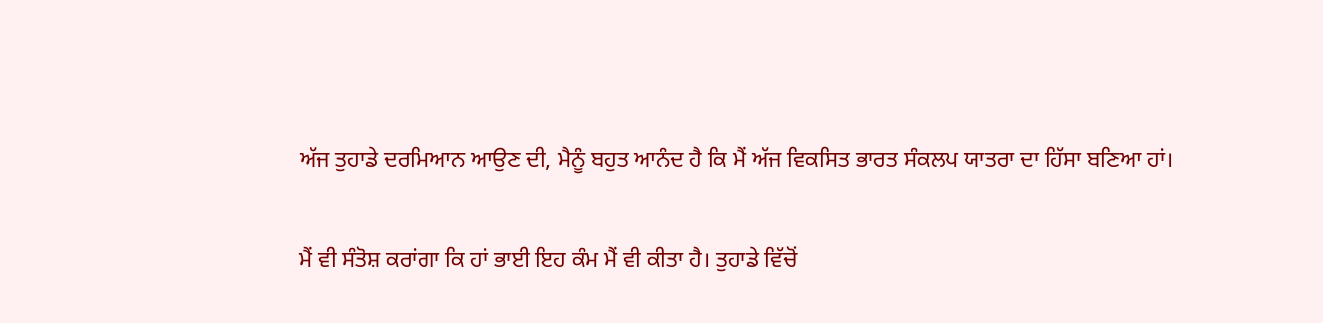ਅੱਜ ਤੁਹਾਡੇ ਦਰਮਿਆਨ ਆਉਣ ਦੀ, ਮੈਨੂੰ ਬਹੁਤ ਆਨੰਦ ਹੈ ਕਿ ਮੈਂ ਅੱਜ ਵਿਕਸਿਤ ਭਾਰਤ ਸੰਕਲਪ ਯਾਤਰਾ ਦਾ ਹਿੱਸਾ ਬਣਿਆ ਹਾਂ।

ਮੈਂ ਵੀ ਸੰਤੋਸ਼ ਕਰਾਂਗਾ ਕਿ ਹਾਂ ਭਾਈ ਇਹ ਕੰਮ ਮੈਂ ਵੀ ਕੀਤਾ ਹੈ। ਤੁਹਾਡੇ ਵਿੱਚੋਂ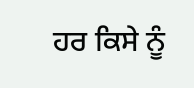ਹਰ ਕਿਸੇ ਨੂੰ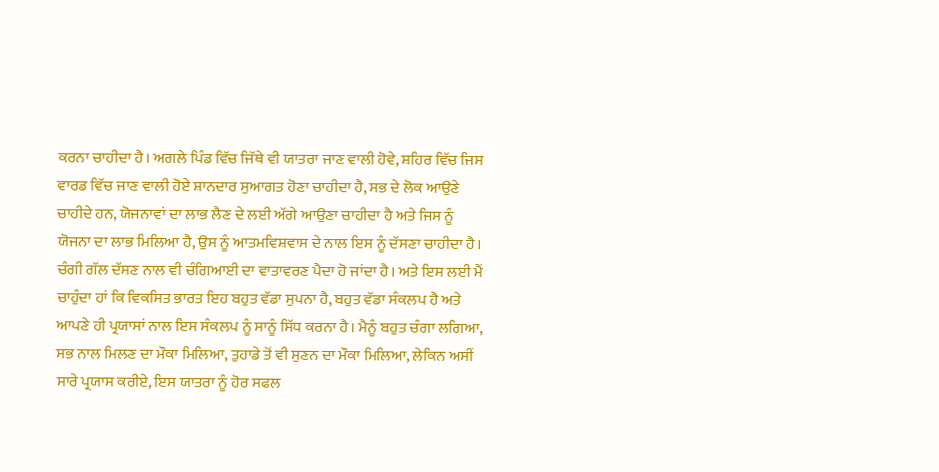ਕਰਨਾ ਚਾਹੀਦਾ ਹੈ। ਅਗਲੇ ਪਿੰਡ ਵਿੱਚ ਜਿੱਥੇ ਵੀ ਯਾਤਰਾ ਜਾਣ ਵਾਲੀ ਹੋਵੇ, ਸ਼ਹਿਰ ਵਿੱਚ ਜਿਸ ਵਾਰਡ ਵਿੱਚ ਜਾਣ ਵਾਲੀ ਹੋਏ ਸ਼ਾਨਦਾਰ ਸੁਆਗਤ ਹੋਣਾ ਚਾਹੀਦਾ ਹੈ, ਸਭ ਦੇ ਲੋਕ ਆਉਣੇ ਚਾਹੀਦੇ ਹਨ, ਯੋਜਨਾਵਾਂ ਦਾ ਲਾਭ ਲੈਣ ਦੇ ਲਈ ਅੱਗੇ ਆਉਣਾ ਚਾਹੀਦਾ ਹੈ ਅਤੇ ਜਿਸ ਨੂੰ ਯੋਜਨਾ ਦਾ ਲਾਭ ਮਿਲਿਆ ਹੈ, ਉਸ ਨੂੰ ਆਤਮਵਿਸ਼ਵਾਸ ਦੇ ਨਾਲ ਇਸ ਨੂੰ ਦੱਸਣਾ ਚਾਹੀਦਾ ਹੈ। ਚੰਗੀ ਗੱਲ ਦੱਸਣ ਨਾਲ ਵੀ ਚੰਗਿਆਈ ਦਾ ਵਾਤਾਵਰਣ ਪੈਦਾ ਹੋ ਜਾਂਦਾ ਹੈ। ਅਤੇ ਇਸ ਲਈ ਮੈਂ ਚਾਹੁੰਦਾ ਹਾਂ ਕਿ ਵਿਕਸਿਤ ਭਾਰਤ ਇਹ ਬਹੁਤ ਵੱਡਾ ਸੁਪਨਾ ਹੈ, ਬਹੁਤ ਵੱਡਾ ਸੰਕਲਪ ਹੈ ਅਤੇ ਆਪਣੇ ਹੀ ਪ੍ਰਯਾਸਾਂ ਨਾਲ ਇਸ ਸੰਕਲਪ ਨੂੰ ਸਾਨੂੰ ਸਿੱਧ ਕਰਨਾ ਹੈ। ਮੈਨੂੰ ਬਹੁਤ ਚੰਗਾ ਲਗਿਆ, ਸਭ ਨਾਲ ਮਿਲਣ ਦਾ ਮੌਕਾ ਮਿਲਿਆ, ਤੁਹਾਡੇ ਤੋਂ ਵੀ ਸੁਣਨ ਦਾ ਮੌਕਾ ਮਿਲਿਆ, ਲੇਕਿਨ ਅਸੀਂ ਸਾਰੇ ਪ੍ਰਯਾਸ ਕਰੀਏ, ਇਸ ਯਾਤਰਾ ਨੂੰ ਹੋਰ ਸਫਲ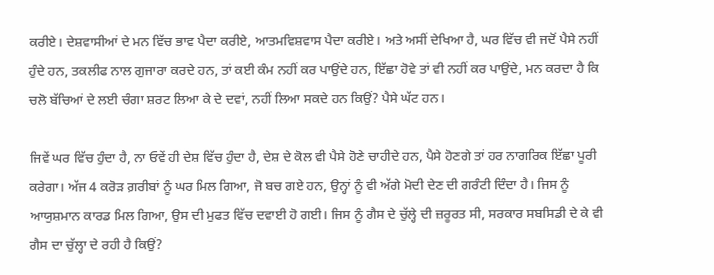ਕਰੀਏ। ਦੇਸ਼ਵਾਸੀਆਂ ਦੇ ਮਨ ਵਿੱਚ ਭਾਵ ਪੈਦਾ ਕਰੀਏ, ਆਤਮਵਿਸ਼ਵਾਸ ਪੈਦਾ ਕਰੀਏ। ਅਤੇ ਅਸੀਂ ਦੇਖਿਆ ਹੈ, ਘਰ ਵਿੱਚ ਵੀ ਜਦੋਂ ਪੈਸੇ ਨਹੀਂ ਹੁੰਦੇ ਹਨ, ਤਕਲੀਫ ਨਾਲ ਗੁਜਾਰਾ ਕਰਦੇ ਹਨ, ਤਾਂ ਕਈ ਕੰਮ ਨਹੀਂ ਕਰ ਪਾਉਂਦੇ ਹਨ, ਇੱਛਾ ਹੋਵੇ ਤਾਂ ਵੀ ਨਹੀਂ ਕਰ ਪਾਉਂਦੇ, ਮਨ ਕਰਦਾ ਹੈ ਕਿ ਚਲੋ ਬੱਚਿਆਂ ਦੇ ਲਈ ਚੰਗਾ ਸ਼ਰਟ ਲਿਆ ਕੇ ਦੇ ਦਵਾਂ, ਨਹੀਂ ਲਿਆ ਸਕਦੇ ਹਨ ਕਿਉਂ? ਪੈਸੇ ਘੱਟ ਹਨ।

ਜਿਵੇਂ ਘਰ ਵਿੱਚ ਹੁੰਦਾ ਹੈ, ਨਾ ਓਵੇਂ ਹੀ ਦੇਸ਼ ਵਿੱਚ ਹੁੰਦਾ ਹੈ, ਦੇਸ਼ ਦੇ ਕੋਲ ਵੀ ਪੈਸੇ ਹੋਣੇ ਚਾਹੀਦੇ ਹਨ, ਪੈਸੇ ਹੋਣਗੇ ਤਾਂ ਹਰ ਨਾਗਰਿਕ ਇੱਛਾ ਪੂਰੀ ਕਰੇਗਾ। ਅੱਜ 4 ਕਰੋੜ ਗ਼ਰੀਬਾਂ ਨੂੰ ਘਰ ਮਿਲ ਗਿਆ, ਜੋ ਬਚ ਗਏ ਹਨ, ਉਨ੍ਹਾਂ ਨੂੰ ਵੀ ਅੱਗੇ ਮੋਦੀ ਦੇਣ ਦੀ ਗਰੰਟੀ ਦਿੰਦਾ ਹੈ। ਜਿਸ ਨੂੰ ਆਯੁਸ਼ਮਾਨ ਕਾਰਡ ਮਿਲ ਗਿਆ, ਉਸ ਦੀ ਮੁਫਤ ਵਿੱਚ ਦਵਾਈ ਹੋ ਗਈ। ਜਿਸ ਨੂੰ ਗੈਸ ਦੇ ਚੁੱਲ੍ਹੇ ਦੀ ਜ਼ਰੂਰਤ ਸੀ, ਸਰਕਾਰ ਸਬਸਿਡੀ ਦੇ ਕੇ ਵੀ ਗੈਸ ਦਾ ਚੁੱਲ੍ਹਾ ਦੇ ਰਹੀ ਹੈ ਕਿਉਂ?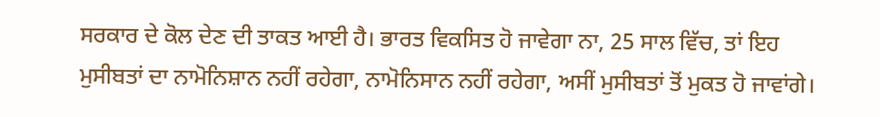ਸਰਕਾਰ ਦੇ ਕੋਲ ਦੇਣ ਦੀ ਤਾਕਤ ਆਈ ਹੈ। ਭਾਰਤ ਵਿਕਸਿਤ ਹੋ ਜਾਵੇਗਾ ਨਾ, 25 ਸਾਲ ਵਿੱਚ, ਤਾਂ ਇਹ ਮੁਸੀਬਤਾਂ ਦਾ ਨਾਮੋਨਿਸ਼ਾਨ ਨਹੀਂ ਰਹੇਗਾ, ਨਾਮੋਨਿਸਾਨ ਨਹੀਂ ਰਹੇਗਾ, ਅਸੀਂ ਮੁਸੀਬਤਾਂ ਤੋਂ ਮੁਕਤ ਹੋ ਜਾਵਾਂਗੇ।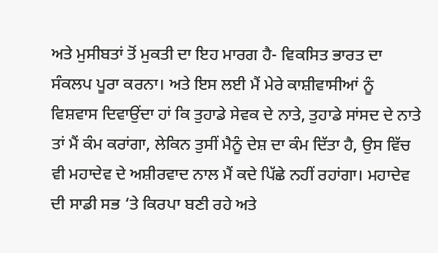ਅਤੇ ਮੁਸੀਬਤਾਂ ਤੋਂ ਮੁਕਤੀ ਦਾ ਇਹ ਮਾਰਗ ਹੈ- ਵਿਕਸਿਤ ਭਾਰਤ ਦਾ ਸੰਕਲਪ ਪੂਰਾ ਕਰਨਾ। ਅਤੇ ਇਸ ਲਈ ਮੈਂ ਮੇਰੇ ਕਾਸ਼ੀਵਾਸੀਆਂ ਨੂੰ ਵਿਸ਼ਵਾਸ ਦਿਵਾਉਂਦਾ ਹਾਂ ਕਿ ਤੁਹਾਡੇ ਸੇਵਕ ਦੇ ਨਾਤੇ, ਤੁਹਾਡੇ ਸਾਂਸਦ ਦੇ ਨਾਤੇ ਤਾਂ ਮੈਂ ਕੰਮ ਕਰਾਂਗਾ, ਲੇਕਿਨ ਤੁਸੀਂ ਮੈਨੂੰ ਦੇਸ਼ ਦਾ ਕੰਮ ਦਿੱਤਾ ਹੈ, ਉਸ ਵਿੱਚ ਵੀ ਮਹਾਦੇਵ ਦੇ ਅਸ਼ੀਰਵਾਦ ਨਾਲ ਮੈਂ ਕਦੇ ਪਿੱਛੇ ਨਹੀਂ ਰਹਾਂਗਾ। ਮਹਾਦੇਵ ਦੀ ਸਾਡੀ ਸਭ ‘ਤੇ ਕਿਰਪਾ ਬਣੀ ਰਹੇ ਅਤੇ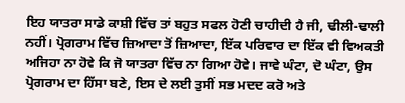ਇਹ ਯਾਤਰਾ ਸਾਡੇ ਕਾਸ਼ੀ ਵਿੱਚ ਤਾਂ ਬਹੁਤ ਸਫਲ ਹੋਣੀ ਚਾਹੀਦੀ ਹੈ ਜੀ, ਢੀਲੀ-ਢਾਲੀ ਨਹੀਂ। ਪ੍ਰੋਗਰਾਮ ਵਿੱਚ ਜ਼ਿਆਦਾ ਤੋਂ ਜ਼ਿਆਦਾ, ਇੱਕ ਪਰਿਵਾਰ ਦਾ ਇੱਕ ਵੀ ਵਿਅਕਤੀ ਅਜਿਹਾ ਨਾ ਹੋਵੇ ਕਿ ਜੋ ਯਾਤਰਾ ਵਿੱਚ ਨਾ ਗਿਆ ਹੋਵੇ। ਜਾਵੇ ਘੰਟਾ, ਦੋ ਘੰਟਾ, ਉਸ ਪ੍ਰੋਗਰਾਮ ਦਾ ਹਿੱਸਾ ਬਣੇ, ਇਸ ਦੇ ਲਈ ਤੁਸੀਂ ਸਭ ਮਦਦ ਕਰੋ ਅਤੇ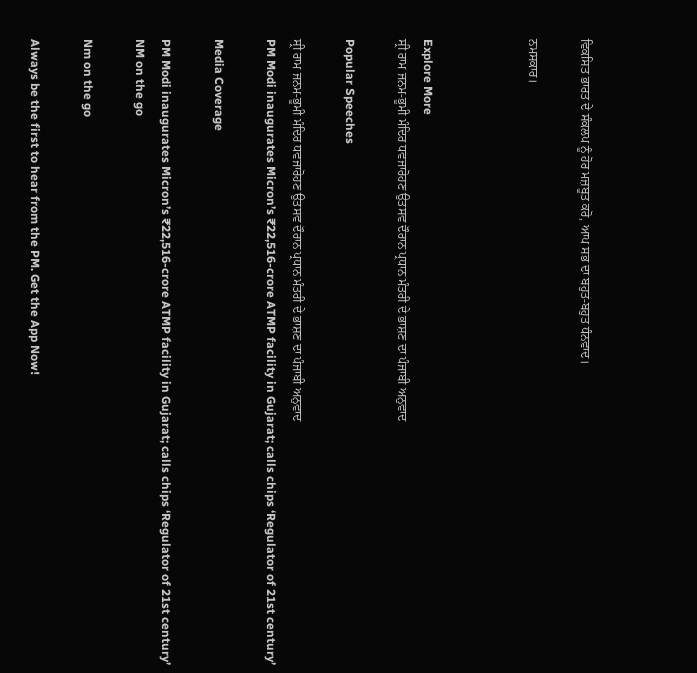ਵਿਕਸਿਤ ਭਾਰਤ ਦੇ ਸੰਕਲਪ ਨੂੰ ਹੋਰ ਮਜ਼ਬੂਤ ਕਰੋ, ਆਪ ਸਭ ਦਾ ਬਹੁਤ-ਬਹੁਤ ਧੰਨਵਾਦ।

ਨਮਸਕਾਰ।



Explore More
ਸ੍ਰੀ ਰਾਮ ਜਨਮ-ਭੂਮੀ ਮੰਦਿਰ ਧਵਜਾਰੋਹਣ ਉਤਸਵ ਦੌਰਾਨ ਪ੍ਰਧਾਨ ਮੰਤਰੀ ਦੇ ਭਾਸ਼ਣ ਦਾ ਪੰਜਾਬੀ ਅਨੁਵਾਦ

Popular Speeches

ਸ੍ਰੀ ਰਾਮ ਜਨਮ-ਭੂਮੀ ਮੰਦਿਰ ਧਵਜਾਰੋਹਣ ਉਤਸਵ ਦੌਰਾਨ ਪ੍ਰਧਾਨ ਮੰਤਰੀ ਦੇ ਭਾਸ਼ਣ ਦਾ ਪੰਜਾਬੀ ਅਨੁਵਾਦ
PM Modi inaugurates Micron’s ₹22,516-crore ATMP facility in Gujarat; calls chips ‘Regulator of 21st century’

Media Coverage

PM Modi inaugurates Micron’s ₹22,516-crore ATMP facility in Gujarat; calls chips ‘Regulator of 21st century’
NM on the go

Nm on the go

Always be the first to hear from the PM. Get the App Now!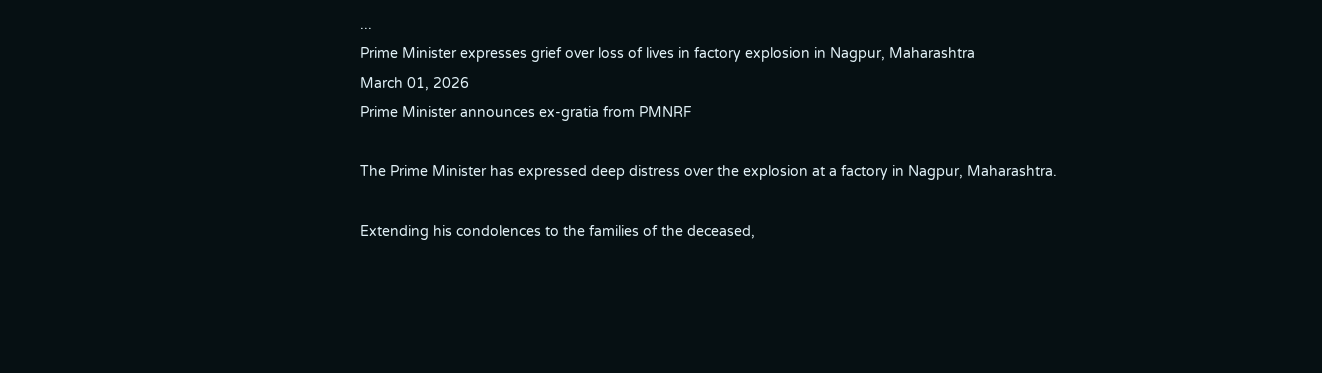...
Prime Minister expresses grief over loss of lives in factory explosion in Nagpur, Maharashtra
March 01, 2026
Prime Minister announces ex-gratia from PMNRF

The Prime Minister has expressed deep distress over the explosion at a factory in Nagpur, Maharashtra.

Extending his condolences to the families of the deceased,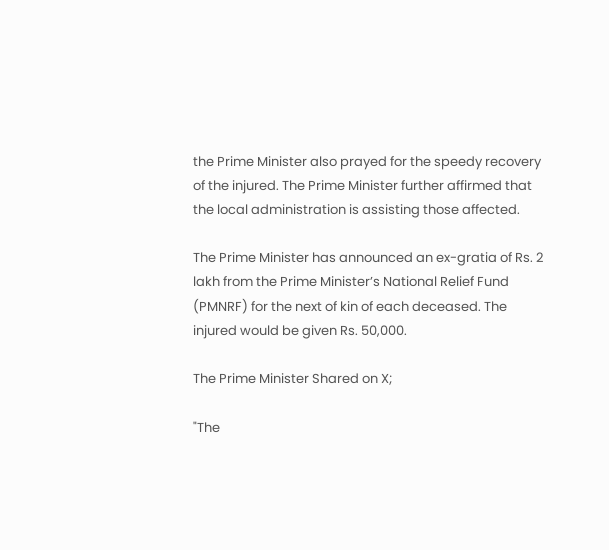the Prime Minister also prayed for the speedy recovery of the injured. The Prime Minister further affirmed that the local administration is assisting those affected.

The Prime Minister has announced an ex-gratia of Rs. 2 lakh from the Prime Minister’s National Relief Fund (PMNRF) for the next of kin of each deceased. The injured would be given Rs. 50,000.

The Prime Minister Shared on X;

"The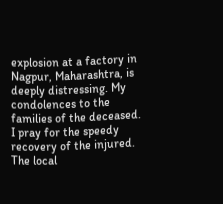explosion at a factory in Nagpur, Maharashtra, is deeply distressing. My condolences to the families of the deceased. I pray for the speedy recovery of the injured. The local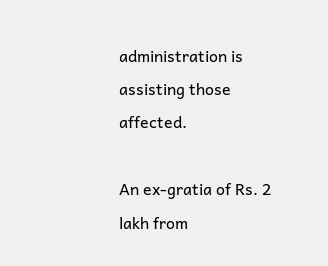administration is assisting those affected.

An ex-gratia of Rs. 2 lakh from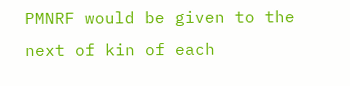PMNRF would be given to the next of kin of each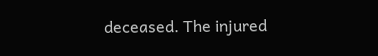deceased. The injured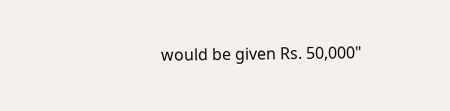would be given Rs. 50,000"